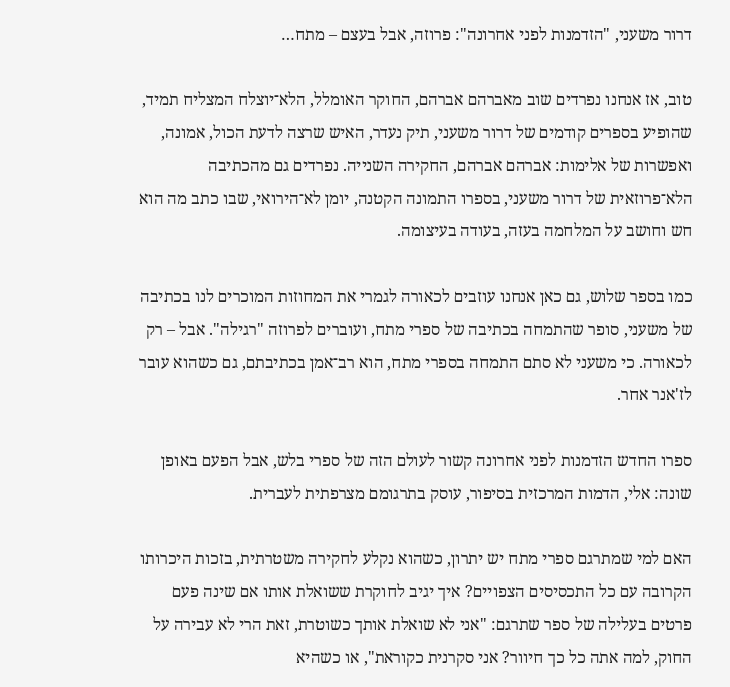דרור משעני, "הזדמנות לפני אחרונה": פרוזה, אבל בעצם – מתח…

טוב, אז אנחנו נפרדים שוב מאברהם אברהם, החוקר האומלל, הלא־יוצלח המצליח תמיד, שהופיע בספרים קודמים של דרור משעני, תיק נעדר, האיש שרצה לדעת הכול, אמונה, ואפשרות של אלימות: אברהם אברהם, החקירה השנייה. נפרדים גם מהכתיבה הלא־פרוזאית של דרור משעני, בספרו התמונה הקטנה, יומן לא־הירואי, שבו כתב מה הוא חש וחושב על המלחמה בעזה, בעודה בעיצומה.

כמו בספר שלוש, גם כאן אנחנו עוזבים לכאורה לגמרי את המחוזות המוכרים לנו בכתיבה של משעני, סופר שהתמחה בכתיבה של ספרי מתח, ועוברים לפרוזה "רגילה". אבל – רק לכאורה. כי משעני לא סתם התמחה בספרי מתח, הוא רב־אמן בכתיבתם, גם כשהוא עובר לז'אנר אחר.

ספרו החדש הזדמנות לפני אחרונה קשור לעולם הזה של ספרי בלש, אבל הפעם באופן שונה: אלי, הדמות המרכזית בסיפור, עוסק בתרגומם מצרפתית לעברית.

האם למי שמתרגם ספרי מתח יש יתרון, כשהוא נקלע לחקירה משטרתית, בזכות היכרותו הקרובה עם כל התכסיסים הצפויים? איך יגיב לחוקרת ששואלת אותו אם שינה פעם פרטים בעלילה של ספר שתרגם: "אני לא שואלת אותך כשוטרת, זאת הרי לא עבירה על החוק, למה אתה כל כך חיוור? אני סקרנית כקוראת", או כשהיא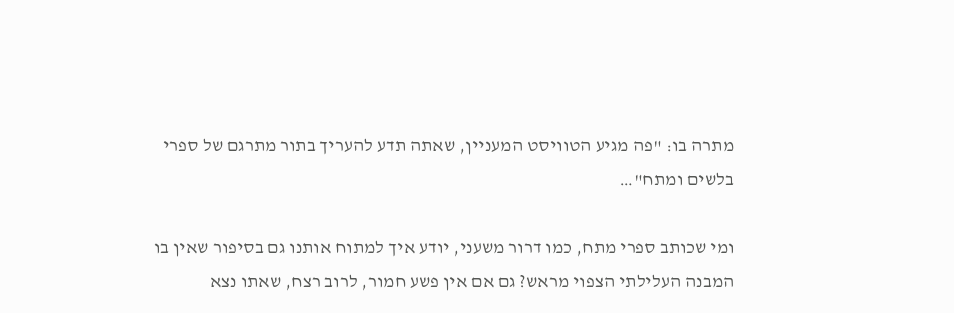מתרה בו: "פה מגיע הטוויסט המעניין, שאתה תדע להעריך בתור מתרגם של ספרי בלשים ומתח"…

ומי שכותב ספרי מתח, כמו דרור משעני, יודע איך למתוח אותנו גם בסיפור שאין בו המבנה העלילתי הצפוי מראש? גם אם אין פשע חמור, לרוב רצח, שאתו נצא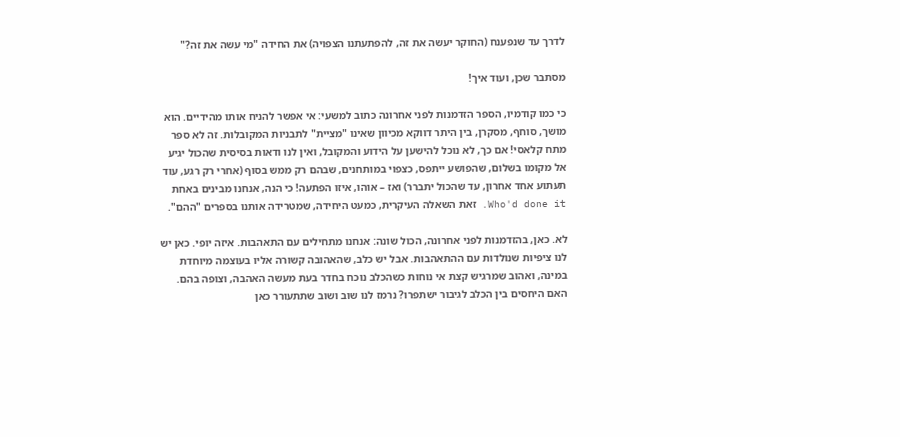לדרך עד שנפענח (החוקר יעשה את זה, להפתעתנו הצפויה) את החידה "מי עשה את זה?"

מסתבר שכן, ועוד איך!

כי כמו קודמיו, הספר הזדמנות לפני אחרונה כתוב למשעי: אי אפשר להניח אותו מהידיים. הוא מושך, סוחף, מסקרן, בין היתר דווקא מכיוון שאינו "מציית" לתבניות המקובלות. זה לא ספר מתח קלאסי! אם כך, לא נוכל להישען על הידוע והמקובל, ואין לנו ודאות בסיסית שהכול יגיע אל מקומו בשלום, שהפושע ייתפס, כצפוי במותחנים, שבהם רק ממש בסוף (אחרי רק רגע, עוד תעתוע אחד אחרון, עד שהכול יתברר) ואז – אוהו, איזו הפתעה! כי הנה, אנחנו מבינים באחת Who'd done it. זאת השאלה העיקרית, כמעט היחידה, שמטרידה אותנו בספרים "ההם".

לא. כאן, בהזדמנות לפני אחרונה, הכול שונה: אנחנו מתחילים עם התאהבות. איזה יופי. כאן יש לנו ציפיות שנולדות עם ההתאהבות. אבל יש כלב, שהאהובה קשורה אליו בעוצמה מיוחדת במינה, ואהוב שמרגיש קצת אי נוחות כשהכלב נוכח בחדר בעת מעשה האהבה, וצופה בהם. האם היחסים בין הכלב לגיבור ישתפרו? נרמז לנו שוב ושוב שתתעורר כאן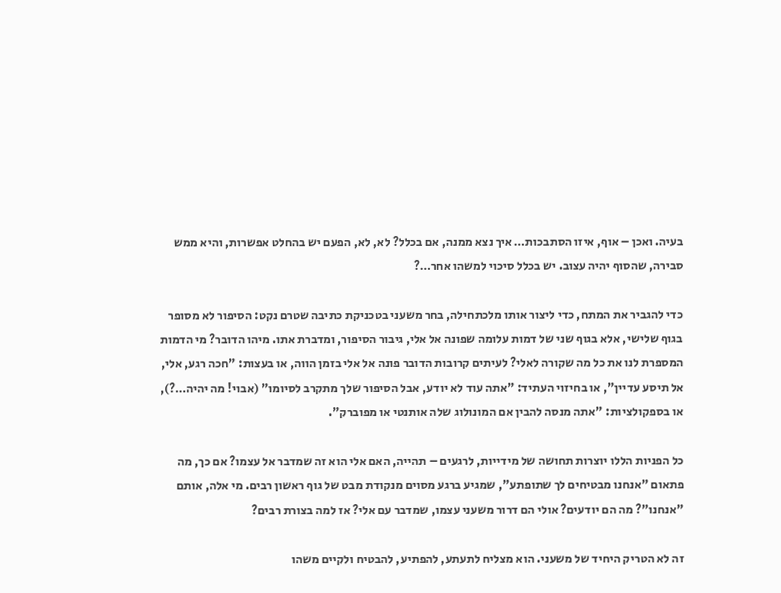בעיה. ואכן – אוף, איזו הסתבכות… איך נצא ממנה, אם בכלל? לא, לא, הפעם יש בהחלט אפשרות, והיא ממש סבירה, שהסוף יהיה עצוב. יש בכלל סיכוי למשהו אחר…?

כדי להגביר את המתח, כדי ליצור אותו מלכתחילה, בחר משעני בטכניקת כתיבה שטרם נקט: הסיפור לא מסופר בגוף שלישי, אלא בגוף שני של דמות עלומה שפונה אל אלי, גיבור הסיפור, ומדברת אתו. מיהו הדובר? מי הדמות המספרת לנו את כל מה שקורה לאלי? לעיתים קרובות הדובר פונה אל אלי בזמן הווה, או בעצות: "חכה רגע, אלי, אל תיסע עדיין", או בחיזוי העתיד: "אתה עוד לא יודע, אבל הסיפור שלך מתקרב לסיומו" (אבוי! מה יהיה…?), או בספקולציות: "אתה מנסה להבין אם המונולוג שלה אותנטי או מפוברק".

כל הפניות הללו יוצרות תחושה של מידייות, לרגעים – תהייה, האם אלי הוא זה שמדבר אל עצמו? אם כך, מה פתאום "אנחנו מבטיחים לך שתופתע", שמגיע ברגע מסוים מנקודת מבט של גוף ראשון רבים. מי אלה, אותם "אנחנו"? מה הם יודעים? אולי הם דרור משעני עצמו, שמדבר עם אלי? אז למה בצורת רבים?

זה לא הטריק היחיד של משעני. הוא מצליח לתעתע, להפתיע, להבטיח ולקיים משהו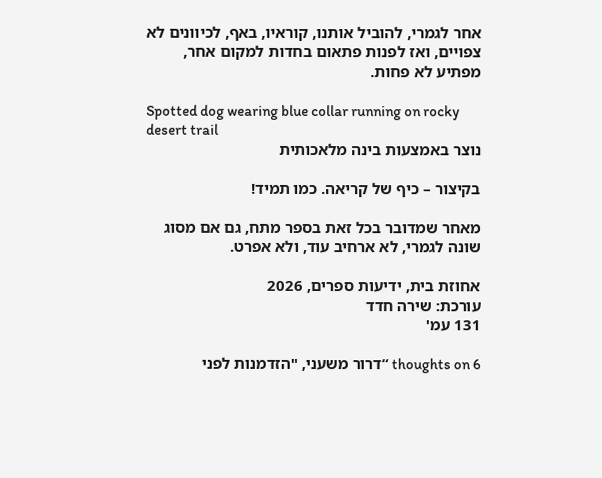אחר לגמרי, להוביל אותנו, קוראיו, באף, לכיוונים לא צפויים, ואז לפנות פתאום בחדות למקום אחר, מפתיע לא פחות.

Spotted dog wearing blue collar running on rocky desert trail
נוצר באמצעות בינה מלאכותית

בקיצור – כיף של קריאה. כמו תמיד!

מאחר שמדובר בכל זאת בספר מתח, גם אם מסוג שונה לגמרי, לא ארחיב עוד, ולא אפרט.

אחוזת בית, ידיעות ספרים, 2026
עורכת: שירה חדד
131 עמ'

6 thoughts on “דרור משעני, "הזדמנות לפני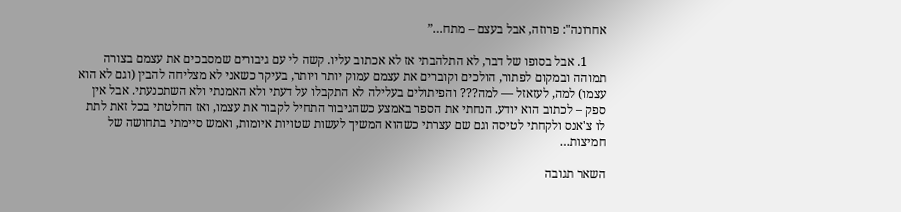אחרונה": פרוזה, אבל בעצם – מתח…”

      1. אבל בסופו של דבר, לא התלהבתי אז לא אכתוב עליו. קשה לי עם גיבורים שמסבכים את עצמם בצורה תמוהה ובמקום לפתור, הולכים וקוברים את עצמם עמוק יותר ויותר, בעיקר כשאני לא מצליחה להבין (וגם לא הוא עצמו) למה, לעזאזל — למה??? והפיתולים בעלילה לא התקבלו על דעתי ולא האמנתי ולא השתכנעתי. אבל אין ספק – לכתוב הוא יודע. הנחתי את הספר באמצע כשהגיבור התחיל לקבור את עצמו, ואז החלטתי בכל זאת לתת לו צ'אנס ולקחתי לטיסה וגם שם עצרתי כשהוא המשיך לעשות שטויות איומות, ואמש סיימתי בתחושה של חמיצות…

השאר תגובה